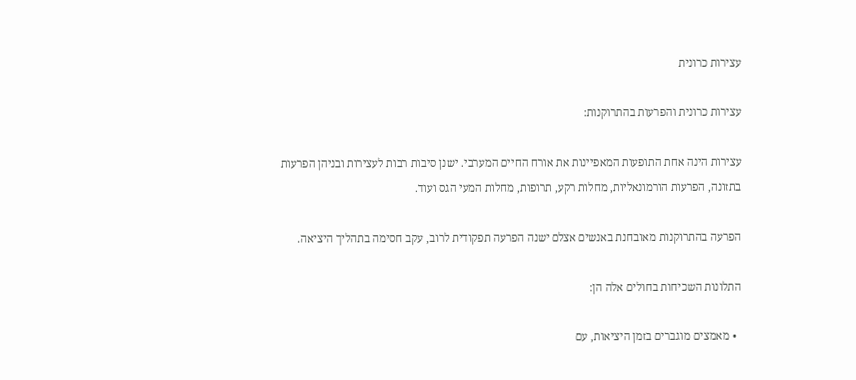עצירות כרונית

עצירות כרונית והפרעות בהתרוקנות:

עצירות הינה אחת התופעות המאפיינות את אורח החיים המערבי. ישנן סיבות רבות לעצירות ובניהן הפרעות בתזונה, הפרעות הורמונאליות, מחלות רקע, תרופות, מחלות המעי הגס ועוד.

הפרעה בהתרוקנות מאובחנת באנשים אצלם ישנה הפרעה תפקודית לרוב, עקב חסימה בתהליך היציאה.

התלונות השכיחות בחולים אלה הן:

  • מאמצים מוגברים בזמן היציאות, עם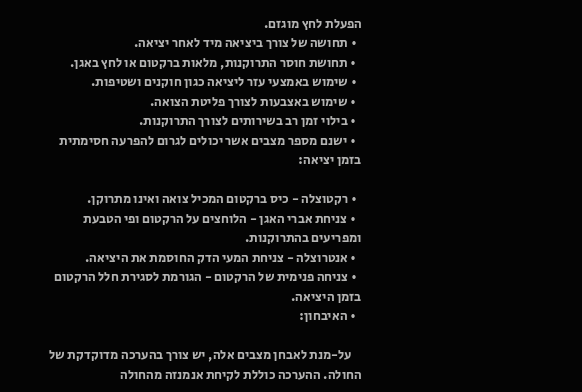הפעלת לחץ מוגזם.
  • תחושה של צורך ביציאה מיד לאחר יציאה.
  • תחושת חוסר התרוקנות, מלאות ברקטום או לחץ באגן.
  • שימוש באמצעי עזר ליציאה כגון חוקנים ושטיפות.
  • שימוש באצבעות לצורך פליטת הצואה.
  • בילוי זמן רב בשירותים לצורך התרוקנות.
  • ישנם מספר מצבים אשר יכולים לגרום להפרעה חסימתית בזמן יציאה:

  • רקטוצלה - כיס ברקטום המכיל צואה ואינו מתרוקן.
  • צניחת אברי האגן - הלוחצים על הרקטום ופי הטבעת ומפריעים בהתרוקנות.
  • אנטרוצלה - צניחת המעי הדק החוסמת את היציאה.
  • צניחה פנימית של הרקטום - הגורמת לסגירת חלל הרקטום בזמן היציאה.
  • האיבחון:

    על-מנת לאבחן מצבים אלה, יש צורך בהערכה מדוקדקת של החולה. ההערכה כוללת לקיחת אנמנזה מהחולה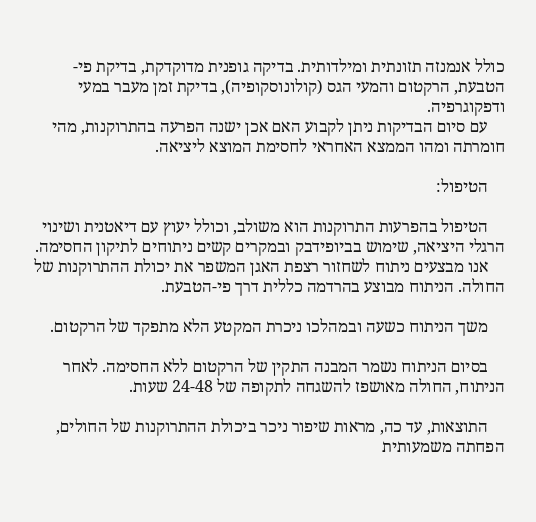כולל אנמנזה תזונתית ומילדותית. בדיקה גופנית מדוקדקת, בדיקת פי-הטבעת, הרקטום והמעי הגס (קולונוסקופיה), בדיקת זמן מעבר במעי ודפקוגרפיה.
    עם סיום הבדיקות ניתן לקבוע האם אכן ישנה הפרעה בהתרוקנות, מהי חומרתה ומהו הממצא האחראי לחסימת המוצא ליציאה.

    הטיפול:

    הטיפול בהפרעות התרוקנות הוא משולב, וכולל יעוץ עם דיאטנית ושינוי הרגלי היציאה, שימוש בביופידבק ובמקרים קשים ניתוחים לתיקון החסימה.
    אנו מבצעים ניתוח לשחזור רצפת האגן המשפר את יכולת ההתרוקנות של החולה. הניתוח מבוצע בהרדמה כללית דרך פי-הטבעת.

    משך הניתוח כשעה ובמהלכו ניכרת המקטע הלא מתפקד של הרקטום.

    בסיום הניתוח נשמר המבנה התקין של הרקטום ללא החסימה. לאחר הניתוח, החולה מאושפז להשגחה לתקופה של 24-48 שעות.

    התוצאות, עד כה, מראות שיפור ניכר ביכולת ההתרוקנות של החולים, הפחתה משמעותית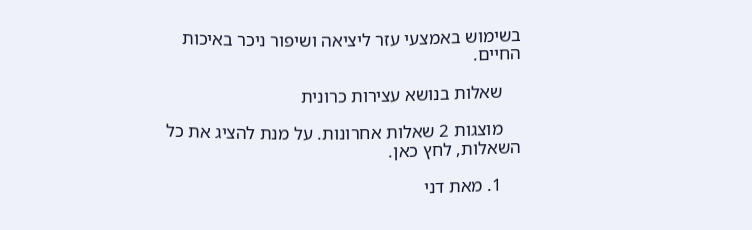בשימוש באמצעי עזר ליציאה ושיפור ניכר באיכות החיים.

    שאלות בנושא עצירות כרונית

    מוצגות 2 שאלות אחרונות. על מנת להציג את כל השאלות, לחץ כאן.

    1. מאת דני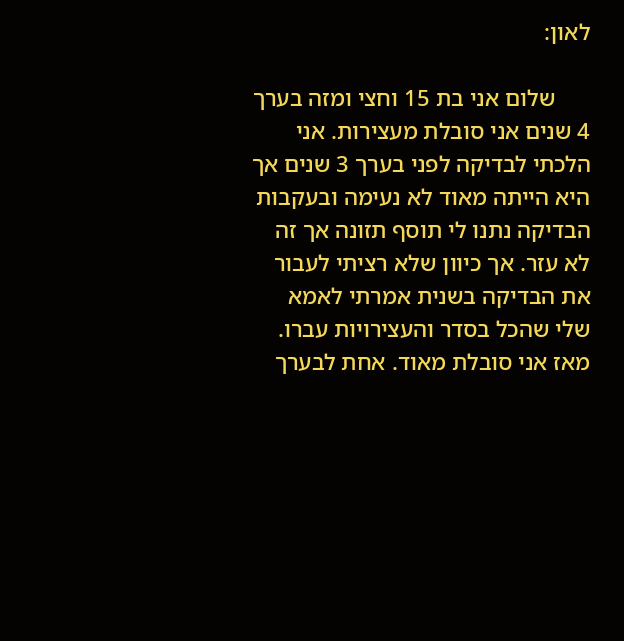לאון:

      שלום אני בת 15 וחצי ומזה בערך 4 שנים אני סובלת מעצירות. אני הלכתי לבדיקה לפני בערך 3 שנים אך היא הייתה מאוד לא נעימה ובעקבות הבדיקה נתנו לי תוסף תזונה אך זה לא עזר. אך כיוון שלא רציתי לעבור את הבדיקה בשנית אמרתי לאמא שלי שהכל בסדר והעצירויות עברו. מאז אני סובלת מאוד. אחת לבערך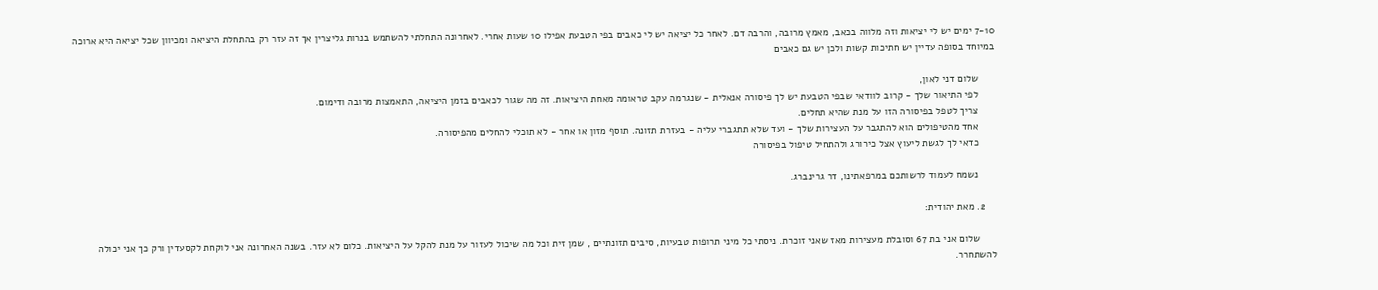7-10 ימים יש לי יציאות וזה מלווה בכאב, מאמץ מרובה, והרבה דם. לאחר כל יציאה יש לי כאבים בפי הטבעת אפילו 10 שעות אחרי. לאחרונה התחלתי להשתמש בנרות גליצרין אך זה עזר רק בהתחלת היציאה ומכיוון שכל יציאה היא ארוכה במיוחד בסופה עדיין יש חתיכות קשות ולכן יש גם כאבים

      שלום דני לאון,
      לפי התיאור שלך - קרוב לוודאי שבפי הטבעת יש לך פיסורה אנאלית - שנגרמה עקב טראומה מאחת היציאות. זה מה שגור לכאבים בזמן היציאה, התאמצות מרובה ודימום.
      צריך לטפל בפיסורה הזו על מנת שהיא תחלים.
      אחד מהטיפולים הוא להתגבר על העצירות שלך - ועד שלא תתגברי עליה - בעזרת תזונה. תוסף מזון או אחר - לא תוכלי להחלים מהפיסורה.
      כדאי לך לגשת ליעוץ אצל כירורג ולהתחיל טיפול בפיסורה

      נשמח לעמוד לרשותכם במרפאתינו, דר גרינברג.

    2. מאת יהודית:

      שלום אני בת 67 וסובלת מעצירות מאז שאני זוכרת. ניסתי כל מיני תרופות טבעיות, סיבים תזונתיים , שמן זית וכל מה שיכול לעזור על מנת להקל על היציאות. כלום לא עזר. בשנה האחרונה אני לוקחת לקסעדין ורק כך אני יכולה להשתחרר.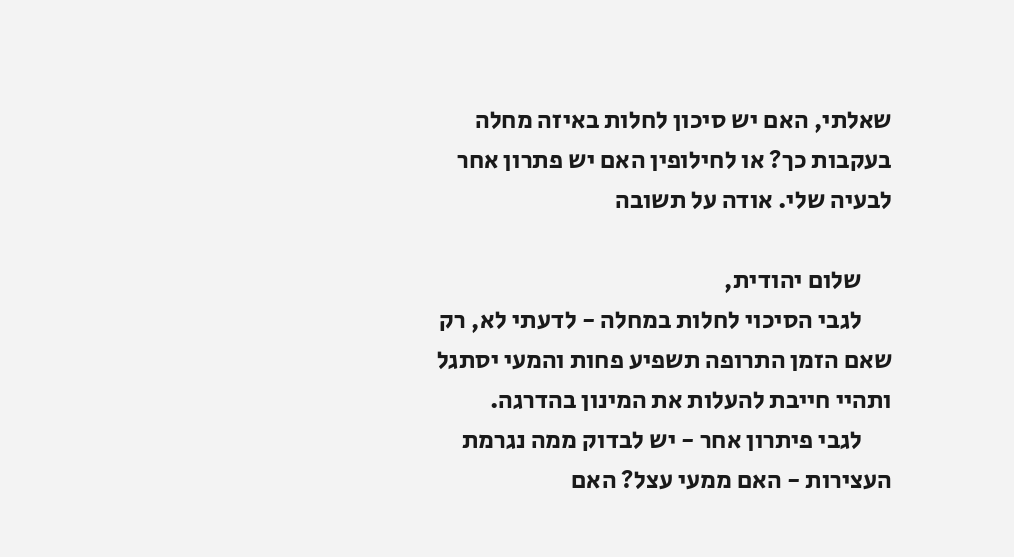שאלתי, האם יש סיכון לחלות באיזה מחלה בעקבות כך? או לחילופין האם יש פתרון אחר לבעיה שלי. אודה על תשובה

      שלום יהודית,
      לגבי הסיכוי לחלות במחלה - לדעתי לא, רק שאם הזמן התרופה תשפיע פחות והמעי יסתגל ותהיי חייבת להעלות את המינון בהדרגה.
      לגבי פיתרון אחר - יש לבדוק ממה נגרמת העצירות - האם ממעי עצל? האם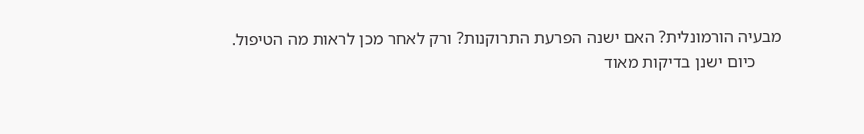מבעיה הורמונלית? האם ישנה הפרעת התרוקנות? ורק לאחר מכן לראות מה הטיפול.
      כיום ישנן בדיקות מאוד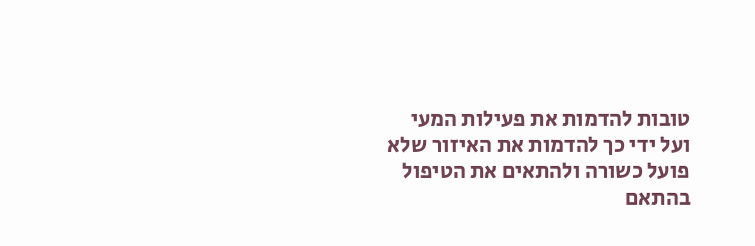טובות להדמות את פעילות המעי ועל ידי כך להדמות את האיזור שלא פועל כשורה ולהתאים את הטיפול בהתאם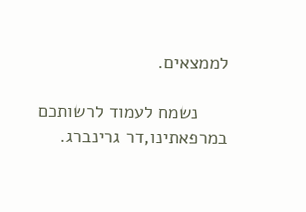לממצאים.

      נשמח לעמוד לרשותכם במרפאתינו,דר גרינברג.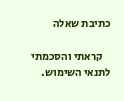כתיבת שאלה

    קראתי והסכמתי לתנאי השימוש.